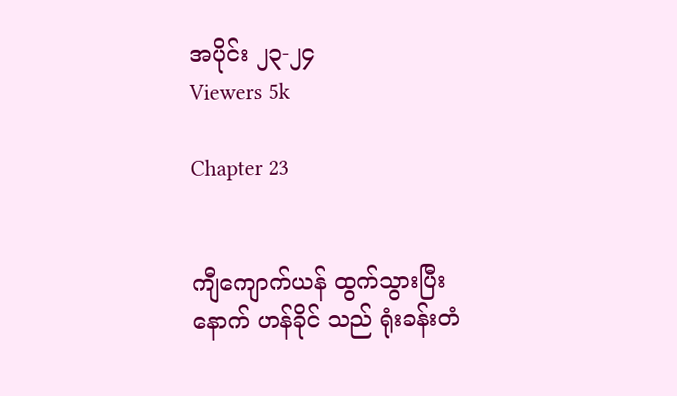အပိုင်း ၂၃-၂၄
Viewers 5k

Chapter 23


ကျီကျောက်ယန် ထွက်သွားပြီးနောက် ဟန်ခိုင် သည် ရုံးခန်းတံ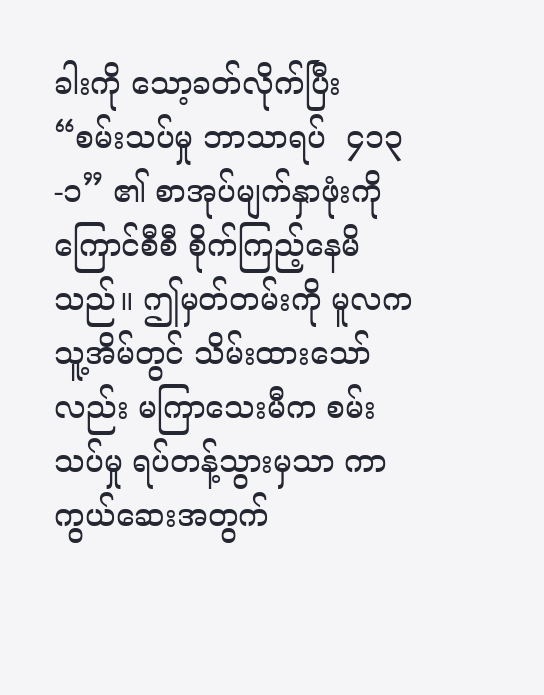ခါးကို သော့ခတ်လိုက်ပြီး “စမ်းသပ်မှု ဘာသာရပ်  ၄၁၃-၁” ၏ စာအုပ်မျက်နှာဖုံးကို ကြောင်စီစီ စိုက်ကြည့်နေမိသည်။ ဤမှတ်တမ်းကို မူလက သူ့အိမ်တွင် သိမ်းထားသော်လည်း မကြာသေးမီက စမ်းသပ်မှု ရပ်တန့်သွားမှသာ ကာကွယ်ဆေးအတွက်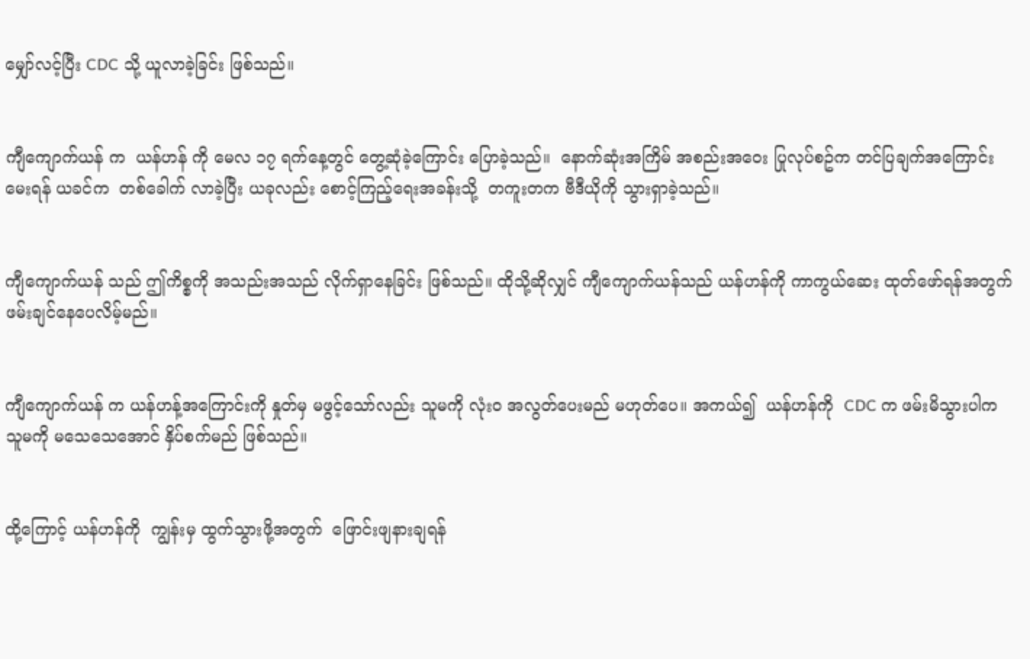မျှော်လင့်ပြီး CDC သို့ ယူလာခဲ့ခြင်း ဖြစ်သည်။


ကျီကျောက်ယန် က  ယန်ဟန် ကို မေလ ၁၇ ရက်နေ့တွင် တွေ့ဆုံခဲ့ကြောင်း ပြောခဲ့သည်။ ‌ နောက်ဆုံးအကြိမ် အစည်းအဝေး ပြုလုပ်စဥ်က တင်ပြချက်အကြောင်း မေးရန် ယခင်က  တစ်ခေါက် လာခဲ့ပြီး ယခုလည်း စောင့်ကြည့်ရေးအခန်းသို့  တကူးတက ဗီဒီယိုကို သွားရှာခဲ့သည်။


ကျီကျောက်ယန် သည် ဤကိစ္စကို အသည်းအသည် လိုက်ရှာနေခြင်း ဖြစ်သည်။ ထိုသို့ဆိုလျှင် ကျီကျောက်ယန်သည် ယန်ဟန်ကို ကာကွယ်ဆေး ထုတ်ဖော်ရန်အတွက်  ဖမ်းချင်နေပေလိမ့်မည်။


ကျီကျောက်ယန် က ယန်ဟန့်အကြောင်းကို နှုတ်မှ မဖွင့်သော်လည်း သူမကို လုံးဝ အလွတ်ပေးမည် မဟုတ်ပေ။ အကယ်၍  ယန်ဟန်ကို  CDC က ဖမ်းမိသွားပါက  သူမကို မသေသေအောင် နှိပ်စက်မည် ဖြစ်သည်။


ထို့ကြောင့် ယန်ဟန်ကို  ကျွန်းမှ ထွက်သွားဖို့အတွက်  ဖြောင်းဖျနားချရန်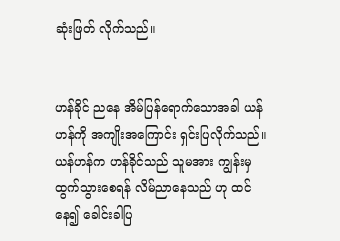ဆုံးဖြတ် လိုက်သည်။


ဟန်ခိုင် ညနေ အိမ်ပြန်ရောက်သောအခါ ယန်ဟန်ကို အ‌ကျိုး‌အကြောင်း ရှင်းပြလိုက်သည်။ ယန်ဟန်က ဟန်ခိုင်သည် သူမအား ကျွန်းမှ ထွက်သွားစေရန် လိမ်ညာနေသည် ဟု ထင်နေ၍ ခေါင်းခါပြ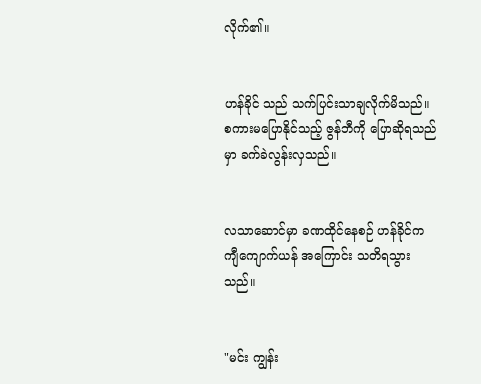လိုက်၏။


ဟန်ခိုင် သည် သက်ပြင်းသာချလိုက်မိသည်။   စကားမပြောနိုင်သည့် ဇွန်ဘီကို ပြောဆိုရသည်မှာ ခက်ခဲလွန်းလှသည်။


လသာဆောင်မှာ ခဏထိုင်နေစဉ် ဟန်ခိုင်က ကျီကျောက်ယန် အကြောင်း သတိရသွားသည်။


"မင်း ကျွန်း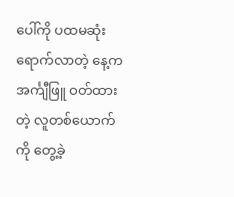ပေါ်ကို ပထမဆုံးရောက်လာတဲ့ နေ့က အင်္ကျီဖြူ ဝတ်ထားတဲ့ လူတစ်ယောက်ကို တွေ့ခဲ့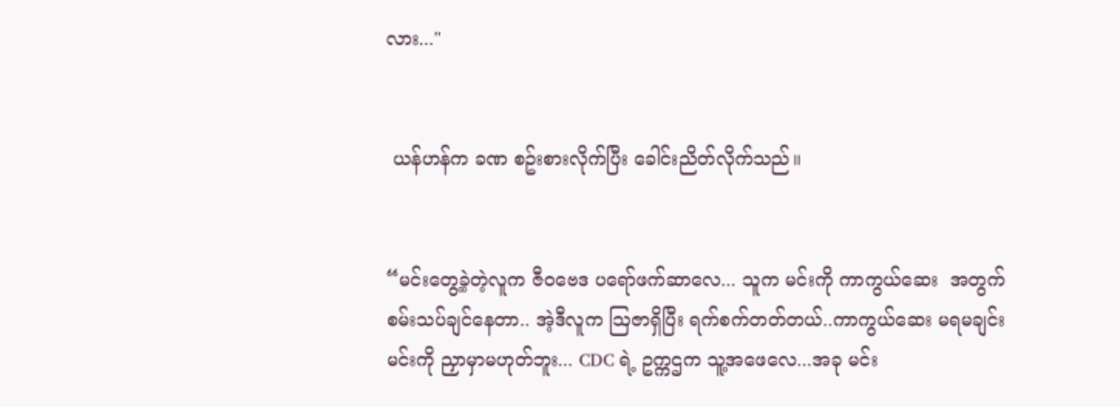လား..."


 ယန်ဟန်က ခဏ စဥ်းစားလိုက်ပြီး ခေါင်းညိတ်လိုက်သည်။


“မင်းတွေ့ခဲ့တဲ့လူက ဇီဝဗေဒ ပရော်ဖက်ဆာလေ... သူက မင်းကို ကာကွယ်ဆေး  အတွက် စမ်းသပ်ချင်နေတာ.. အဲ့ဒီလူက ဩဇာရှိပြီး ရက်စက်တတ်တယ်..ကာကွယ်ဆေး မရမချင်း မင်းကို ညှာမှာမဟုတ်ဘူး... CDC ရဲ့ ဥက္ကဌက သူ့အဖေ‌လေ...အခု မင်း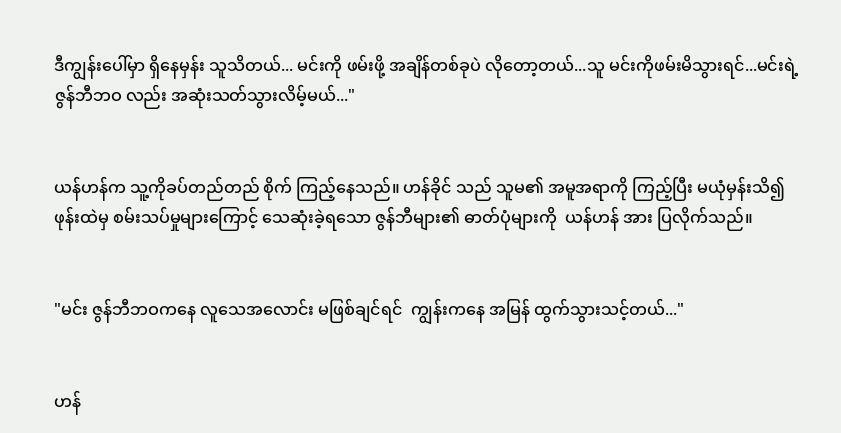ဒီကျွန်းပေါ်မှာ ရှိနေမှန်း သူသိတယ်... မင်းကို ဖမ်းဖို့ အချိန်တစ်ခုပဲ လိုတော့တယ်...သူ မင်းကိုဖမ်းမိသွားရင်...မင်းရဲ့ဇွန်ဘီဘဝ လည်း အဆုံးသတ်သွားလိမ့်မယ်..."


ယန်ဟန်က သူ့ကိုခပ်တည်တည် စိုက် ကြည့်နေသည်။ ဟန်ခိုင် သည် သူမ၏ အမူအရာကို ကြည့်ပြီး မယုံမှန်းသိ၍ ဖုန်းထဲမှ စမ်းသပ်မှုများကြောင့် သေဆုံးခဲ့ရသော ဇွန်ဘီများ၏ ဓာတ်ပုံများကို  ယန်ဟန် အား ပြလိုက်သည်။


"မင်း ဇွန်ဘီဘဝက‌နေ လူသေအလောင်း မဖြစ်ချင်ရင်  ကျွန်းကနေ အမြန် ထွက်သွားသင့်တယ်..."


ဟန်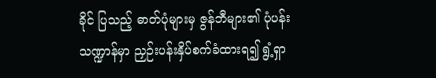ခိုင် ပြသည့် ဓာတ်ပုံများမှ ဇွန်ဘီများ၏ ပုံပန်းသဏ္ဍာန်မှာ ညှဉ်းပန်းနှိပ်စက်ခံထားရ၍ ရွံ့ရှာ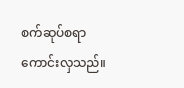စက်ဆုပ်စရာ ကောင်းလှသည်။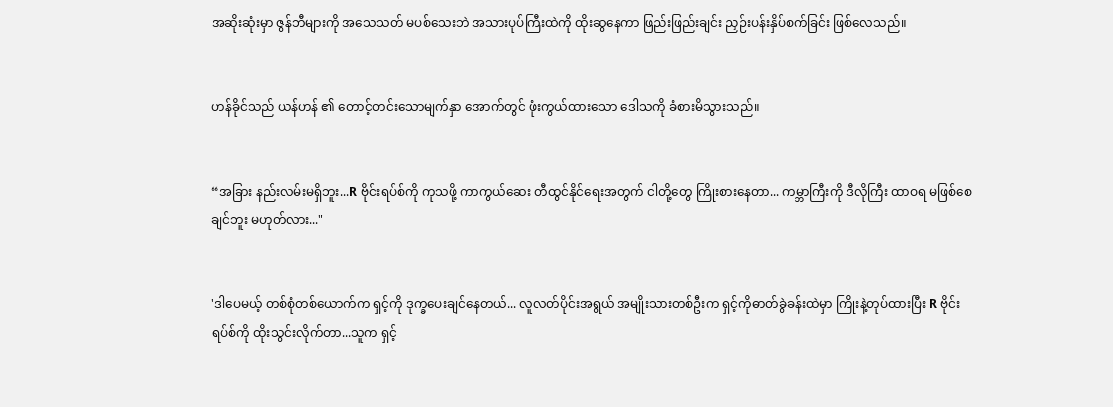အဆိုးဆုံးမှာ ဇွန်ဘီများကို အသေသတ် မပစ်သေးဘဲ အသားပုပ်ကြီးထဲကို ထိုးဆွနေကာ ဖြည်းဖြည်းချင်း ညှဉ်းပန်းနှိပ်စက်ခြင်း ဖြစ်လေသည်။


ဟန်ခိုင်သည် ယန်ဟန် ၏ တောင့်တင်းသောမျက်နှာ အောက်တွင် ဖုံးကွယ်ထားသော ဒေါသကို ခံစားမိသွားသည်။


“အခြား နည်းလမ်းမရှိဘူး...R ဗိုင်းရပ်စ်ကို ကုသဖို့ ကာကွယ်ဆေး တီထွင်နိုင်ရေးအတွက် ငါတို့တွေ ကြိုးစားနေတာ... ကမ္ဘာကြီးကို ဒီလိုကြီး ထာဝရ မဖြစ်စေချင်ဘူး မဟုတ်လား..."


'ဒါပေမယ့် တစ်စုံတစ်ယောက်က ရှင့်ကို ဒုက္ခပေးချင်နေတယ်... လူလတ်ပိုင်းအရွယ် အမျိုးသားတစ်ဦးက ရှင့်ကိုဓာတ်ခွဲခန်းထဲမှာ ကြိုးနဲ့တုပ်ထားပြီး R ဗိုင်းရပ်စ်ကို ထိုးသွင်းလိုက်တာ...သူက ရှင့်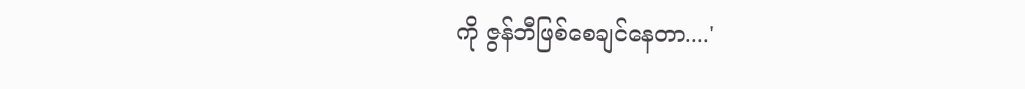ကို ဇွန်ဘီဖြစ်စေချင်နေတာ....'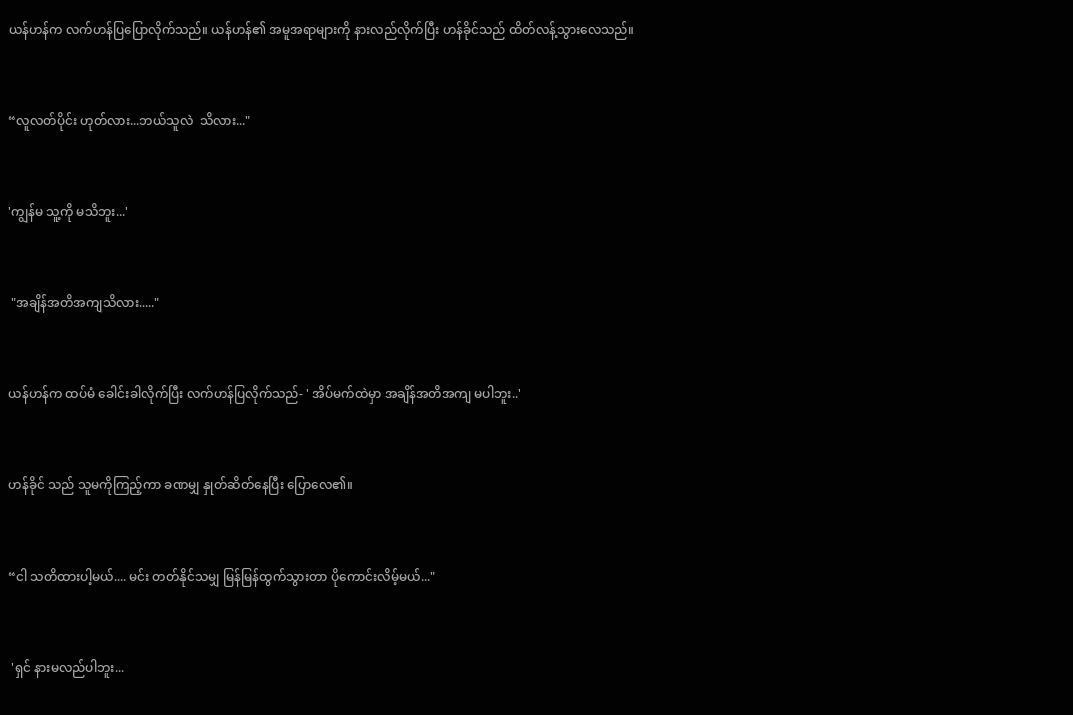ယန်ဟန်က လက်ဟန်ပြပြောလိုက်သည်။ ယန်ဟန်၏ အမူအရာများကို နားလည်လိုက်ပြီး ဟန်ခိုင်သည် ထိတ်လန့်သွားလေသည်။


“လူလတ်ပိုင်း ဟုတ်လား...ဘယ်သူလဲ  သိလား..."


'ကျွန်မ သူ့ကို မသိဘူး...'


 "အချိန်အတိအကျသိလား....."


ယန်ဟန်က ထပ်မံ ခေါင်းခါလိုက်ပြီး လက်ဟန်ပြလိုက်သည်- ' အိပ်မက်ထဲမှာ အချိန်အတိအကျ မပါဘူး..'


ဟန်ခိုင် သည် သူမကိုကြည့်ကာ ခဏမျှ နှုတ်ဆိတ်နေပြီး ပြောလေ၏။


“ငါ သတိထားပါ့မယ်.... မင်း တတ်နိုင်သမျှ မြန်မြန်ထွက်သွားတာ ပိုကောင်းလိမ့်မယ်..."


 'ရှင် နားမလည်ပါဘူး...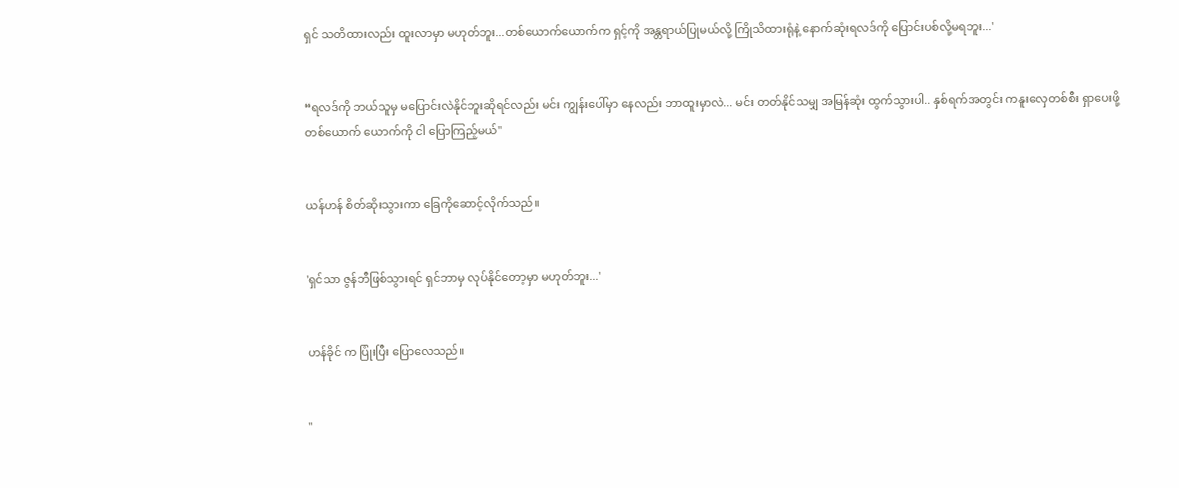ရှင် သတိထားလည်း ထူးလာမှာ မဟုတ်ဘူး...တစ်ယောက်ယောက်က ရှင့်ကို အန္တရာယ်ပြုမယ်လို့ ကြိုသိထားရုံနဲ့ နောက်ဆုံးရလဒ်ကို ပြောင်းပစ်လို့မရဘူး...'


“ရလဒ်ကို ဘယ်သူမှ မပြောင်းလဲနိုင်ဘူးဆိုရင်လည်း မင်း ကျွန်းပေါ်မှာ နေလည်း ဘာထူးမှာလဲ... မင်း တတ်နိုင်သမျှ အမြန်ဆုံး ထွက်သွားပါ.. နှစ်ရက်အတွင်း ကနူးလှေတစ်စီး ရှာပေးဖို့ တစ်ယောက် ယောက်ကို ငါ ပြောကြည့်မယ်"


ယန်ဟန် စိတ်ဆိုးသွားကာ ခြေကိုဆောင့်လိုက်သည်။


'ရှင်သာ ဇွန်ဘီဖြစ်သွားရင် ရှင်ဘာမှ လုပ်နိုင်တော့မှာ မဟုတ်ဘူး...'


ဟန်ခိုင် က ပြုံးပြီး ပြောလေသည်။


"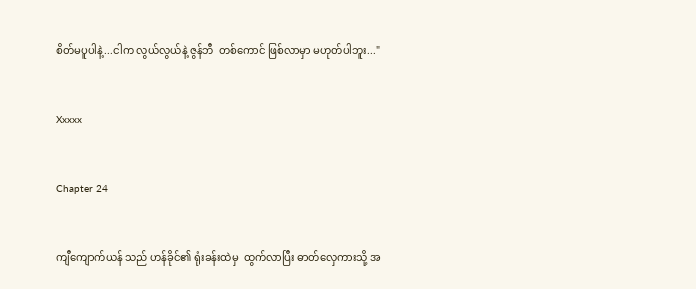စိတ်မပူပါနဲ့...ငါက လွယ်လွယ်နဲ့ ဇွန်ဘီ  တစ်ကောင် ဖြစ်လာမှာ မဟုတ်ပါဘူး..."


Xxxxx


Chapter 24


ကျီကျောက်ယန် သည် ဟန်ခိုင်၏ ရုံးခန်းထဲမှ  ထွက်လာပြီး ဓာတ်လှေကားသို့ အ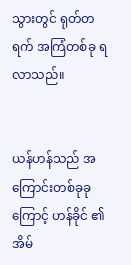သွားတွင် ရုတ်တရက် အကြံတစ်ခု ရလာသည်။


ယန်ဟန်သည် အကြောင်းတစ်ခုခုကြောင့် ဟန်ခိုင် ၏အိမ်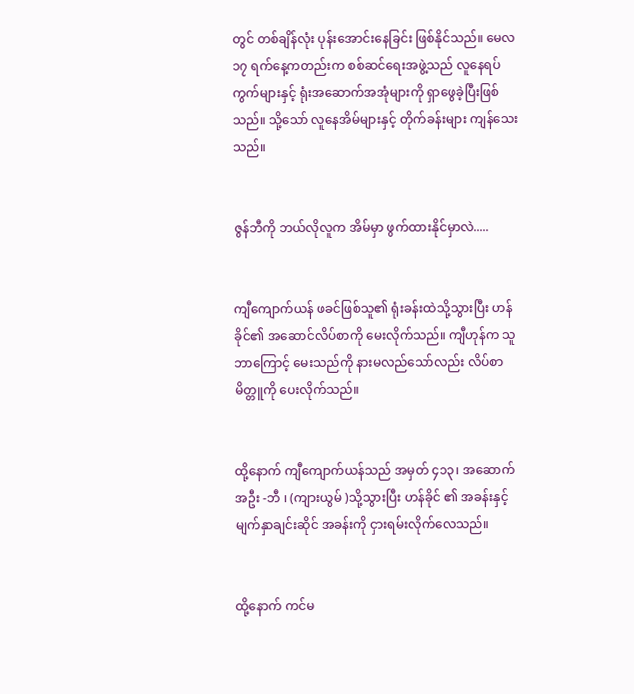တွင် တစ်ချိန်လုံး ပုန်းအောင်းနေခြင်း ဖြစ်နိုင်သည်။ မေလ ၁၇ ရက်နေ့ကတည်းက စစ်ဆင်ရေးအဖွဲ့သည် လူနေရပ်ကွက်များနှင့် ရုံးအဆောက်အအုံများကို ရှာဖွေခဲ့ပြီးဖြစ်သည်။ သို့သော် လူနေအိမ်များနှင့် တိုက်ခန်းများ ကျန်သေးသည်။


ဇွန်ဘီကို ဘယ်လိုလူက အိမ်မှာ ဖွက်ထားနိုင်မှာလဲ.....


ကျီကျောက်ယန် ဖခင်ဖြစ်သူ၏ ရုံးခန်းထဲသို့သွားပြီး ဟန်ခိုင်၏ အဆောင်လိပ်စာကို မေးလိုက်သည်။ ကျီဟုန်က သူဘာကြောင့် မေးသည်ကို နားမလည်သော်လည်း လိပ်စာမိတ္တူကို ပေးလိုက်သည်။


ထို့နောက် ကျီကျောက်ယန်သည် အမှတ် ၄၁၃၊ အဆောက်အဦး -ဘီ ၊ (ကျားယွမ် )သို့သွား‌ပြီး ဟန်ခိုင် ၏ အခန်းနှင့် မျက်နှာချင်းဆိုင် အခန်းကို ငှားရမ်း‌လိုက်လေသည်။


ထို့နောက် ကင်မ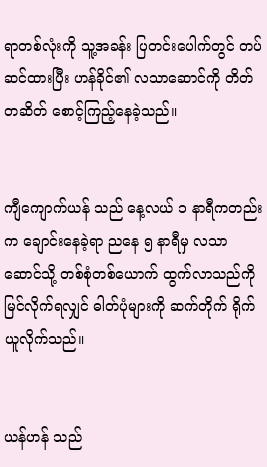ရာတစ်လုံးကို သူ့အခန်း ပြတင်းပေါက်တွင် တပ်ဆင်ထားပြီး ဟန်ခိုင်၏ လသာဆောင်ကို တိတ်တဆိတ် စောင့်ကြည့်နေခဲ့သည်။


ကျီကျောက်ယန် သည် နေ့လယ် ၁ နာရီကတည်းက ချောင်းနေခဲ့ရာ ညနေ ၅ နာရီမှ လသာဆောင်သို့ တစ်စုံတစ်ယောက် ထွက်လာသည်ကို မြင်လိုက်ရလျှင် ဓါတ်ပုံများကို ဆက်တိုက် ရိုက်ယူလိုက်သည်။


ယန်ဟန် သည်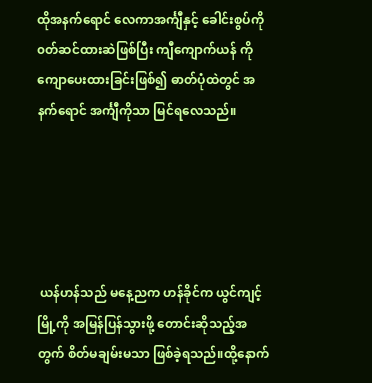ထိုအနက်ရောင် လေကာအင်္ကျီနှင့် ခေါင်းစွပ်ကို ၀တ်ဆင်ထားဆဲဖြစ်ပြီး ကျီကျောက်ယန် ကို ကျောပေးထားခြင်းဖြစ်၍ ဓာတ်ပုံထဲတွင် အနက်ရောင် အင်္ကျီကိုသာ မြင်ရလေသည်။





 ယန်ဟန်သည် မနေ့ညက ဟန်ခိုင်က ယွင်ကျင့်မြို့ကို အမြန်ပြန်သွားဖို့ တောင်းဆိုသည့်အတွက် စိတ်မချမ်းမသာ ဖြစ်ခဲ့ရသည်။ထို့နောက်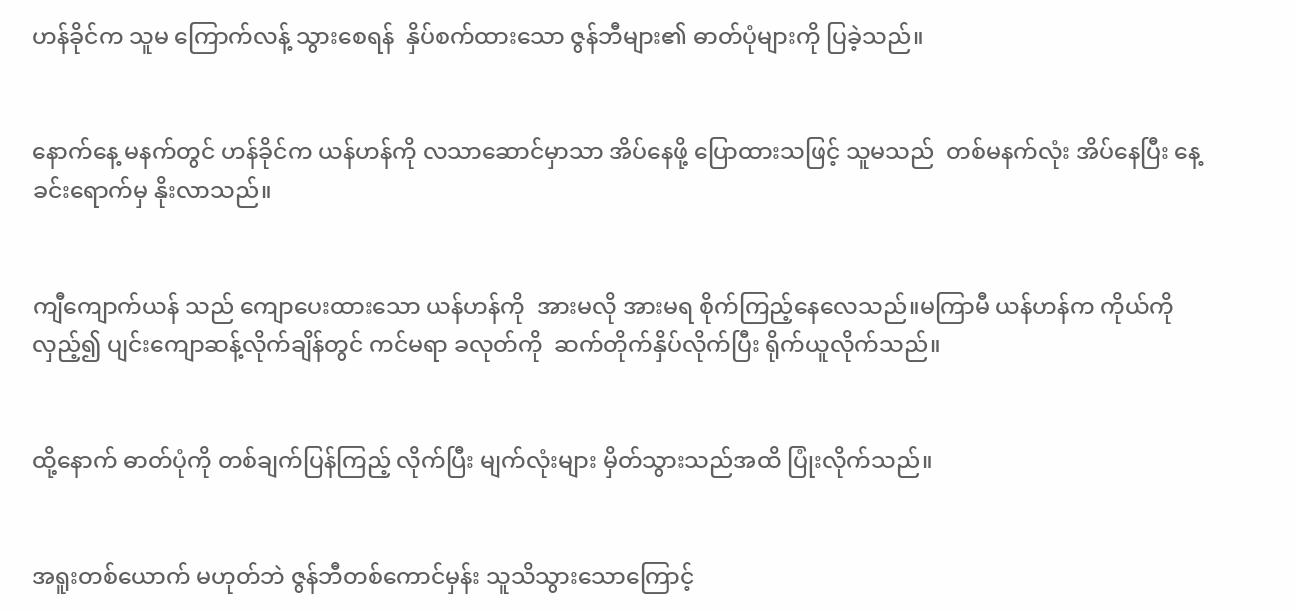ဟန်ခိုင်က သူမ ကြောက်လန့် သွားစေရန်  နှိပ်စက်ထားသော ဇွန်ဘီများ၏ ဓာတ်ပုံများကို ပြခဲ့သည်။


နောက်နေ့ မနက်တွင် ဟန်ခိုင်က ယန်ဟန်ကို လသာဆောင်မှာသာ အိပ်နေဖို့ ပြောထားသဖြင့် သူမသည်  တစ်မနက်လုံး အိပ်နေပြီး နေ့ခင်းရောက်မှ နိုးလာသည်။


ကျီကျောက်ယန် သည် ကျောပေး‌ထားသော ယန်ဟန်ကို  အားမလို အားမရ စိုက်ကြည့်နေလေသည်။မကြာမီ ယန်ဟန်က ကိုယ်ကို လှည့်၍ ပျင်းကျောဆန့်လိုက်ချိန်တွင် ကင်မရာ ခလုတ်ကို  ဆက်တိုက်နှိပ်လိုက်ပြီး ရိုက်ယူလိုက်သည်။


ထို့နောက် ဓာတ်ပုံကို တစ်ချက်ပြန်ကြည့် လိုက်ပြီး မျက်လုံးများ မှိတ်သွားသည်အထိ ပြုံးလိုက်သည်။


အရူးတစ်‌ယောက် မဟုတ်ဘဲ ဇွန်ဘီတစ်ကောင်မှန်း သူသိသွားသောကြောင့်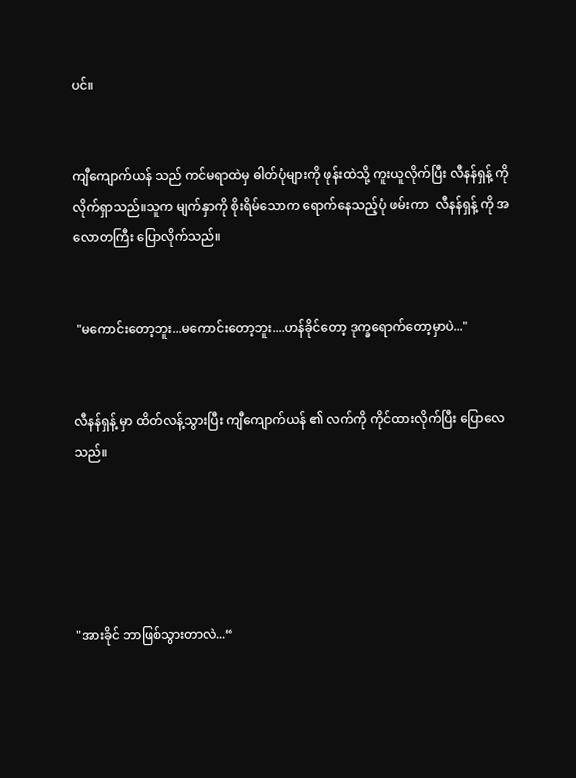ပင်။


ကျီကျောက်ယန် သည် ကင်မရာထဲမှ ဓါတ်ပုံများကို ဖုန်းထဲသို့ ကူးယူလိုက်ပြီး လီနန်ရှန့် ကို လိုက်ရှာ‌သည်။သူက မျက်နှာကို စိုးရိမ်သောက ရောက်နေသည့်ပုံ ဖမ်းကာ  လီနန်ရှန့် ကို အလောတကြီး ပြောလိုက်သည်။


 "မကောင်းတော့ဘူး...မကောင်းတော့ဘူး....ဟန်ခိုင်တော့ ဒုက္ခရောက်တော့မှာပဲ..."


လီနန်ရှန့် မှာ ထိတ်လန့်သွားပြီး ကျီကျောက်ယန် ၏ လက်ကို ကိုင်ထားလိုက်ပြီး ပြောလေသည်။





"အားခိုင် ဘာဖြစ်သွားတာလဲ...“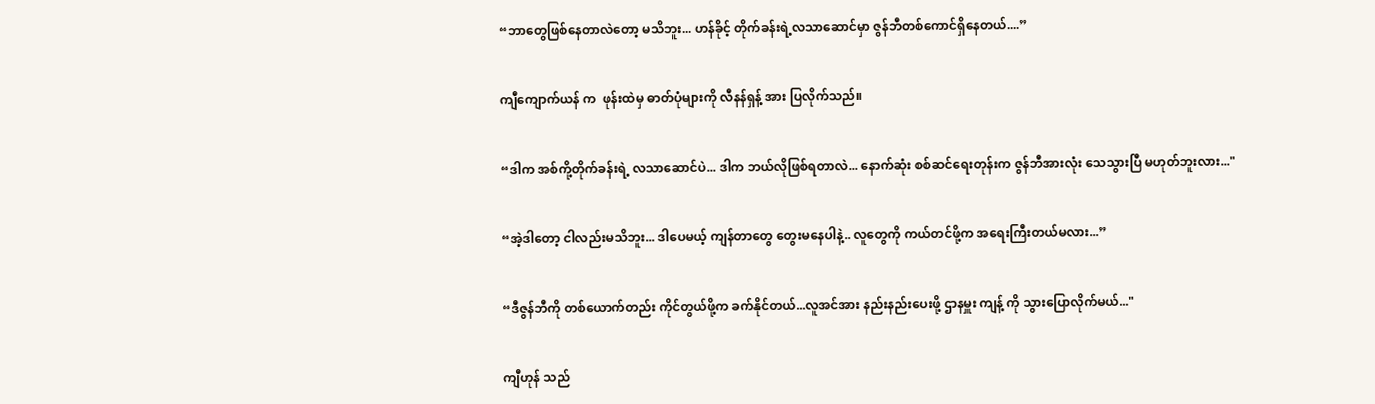“ဘာတွေဖြစ်နေတာလဲတော့ မသိဘူး... ဟန်ခိုင့် တိုက်ခန်းရဲ့လသာဆောင်မှာ ဇွန်ဘီတစ်ကောင်ရှိနေတယ်....”


ကျီကျောက်ယန် က  ဖုန်းထဲမှ ဓာတ်ပုံများကို လီနန်ရှန့် အား ပြလိုက်သည်။


“ဒါက အစ်ကို့တိုက်ခန်းရဲ့ လသာဆောင်ပဲ... ဒါက ဘယ်လိုဖြစ်ရတာလဲ... နောက်ဆုံး စစ်ဆင်ရေးတုန်းက ဇွန်ဘီအားလုံး သေသွားပြီ မဟုတ်ဘူးလား..."


“အဲ့ဒါတော့ ငါလည်းမသိဘူး... ဒါပေမယ့် ကျန်တာတွေ တွေးမနေပါနဲ့.. လူတွေကို ကယ်တင်ဖို့က အရေးကြီးတယ်မလား...”


“ဒီဇွန်ဘီကို တစ်ယောက်တည်း ကိုင်တွယ်ဖို့က ခက်နိုင်တယ်...လူအင်အား နည်းနည်းပေးဖို့ ဌာနမှူး ကျန့် ကို သွားပြောလိုက်မယ်..."


ကျီဟုန် သည်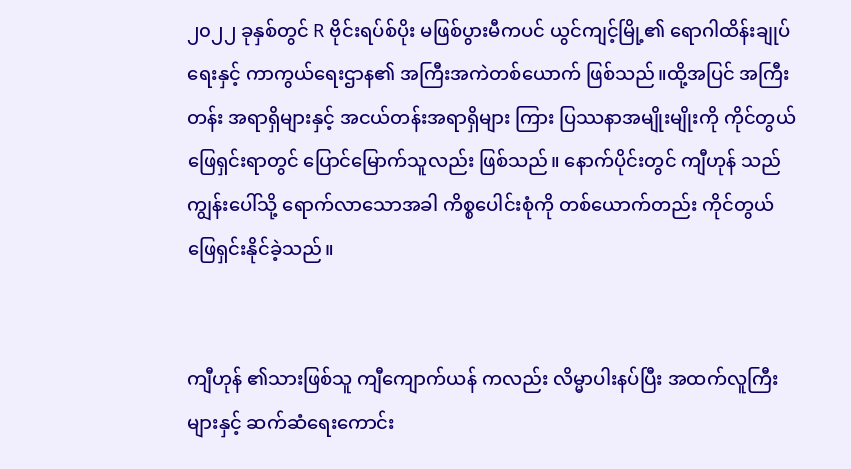၂၀၂၂ ခုနှစ်တွင် R ဗိုင်းရပ်စ်ပိုး မဖြစ်ပွားမီကပင် ယွင်ကျင့်မြို့၏ ရောဂါထိန်းချုပ်ရေးနှင့် ကာကွယ်ရေးဌာန၏ အကြီးအကဲတစ်ယောက် ဖြစ်သည်။ထို့အပြင် အကြီးတန်း အရာရှိများနှင့် အငယ်တန်းအရာရှိများ ကြား ပြဿနာအမျိုးမျိုးကို ကိုင်တွယ် ဖြေရှင်းရာတွင် ပြောင်မြောက်သူလည်း ဖြစ်သည်။ နောက်ပိုင်းတွင် ကျီဟုန် သည် ကျွန်းပေါ်သို့ ရောက်လာသောအခါ ကိစ္စပေါင်းစုံကို တစ်ယောက်တည်း ကိုင်တွယ် ဖြေရှင်းနိုင်ခဲ့သည်။


ကျီဟုန် ၏သားဖြစ်သူ ကျီကျောက်ယန် ကလည်း လိမ္မာပါးနပ်ပြီး အထက်လူကြီးများနှင့် ဆက်ဆံရေးကောင်း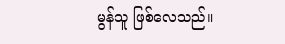မွန်သူ ဖြစ်လေသည်။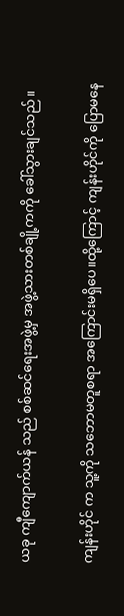ယခု ကျီကျောက်ယန် သည် စစ်ဆင်ရေးအဖွဲ့မှ အဖွဲ့သားတစ်ချို့ကကို ခေါ်သွားချင်သည်။


ကျန်းဟိုင် က သူ့ကို သဘောမတူစရာ အကြောင်းမရှိပေ။ထို့ကြောင့် ကျန်းဟိုင်ကို ပြောမနေ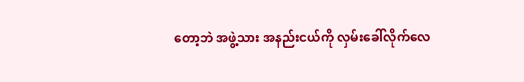တော့ဘဲ အဖွဲ့သား အနည်းငယ်ကို လှမ်းခေါ်လိုက်လေ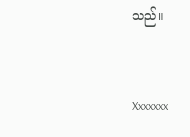သည်။


Xxxxxxx